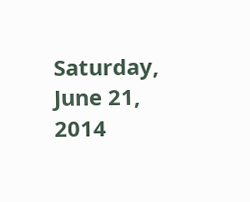Saturday, June 21, 2014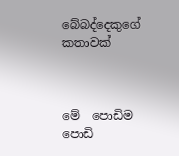බේබද්දෙකුගේ කතාවක්



මේ  පොඩිම පොඩි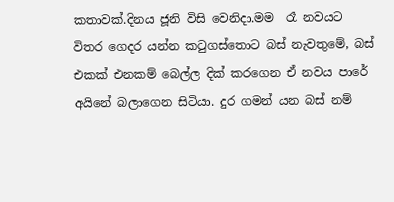කතාවක්.දිනය ජූනි විසි වෙනිදා.මම  රෑ නවයට විතර ගෙදර යන්න කටුගස්තොට බස් නැවතුමේ, බස් එකක් එනකම් බෙල්ල දික් කරගෙන ඒ නවය පාරේ අයිනේ බලාගෙන සිටියා. දුර ගමන් යන බස් නම්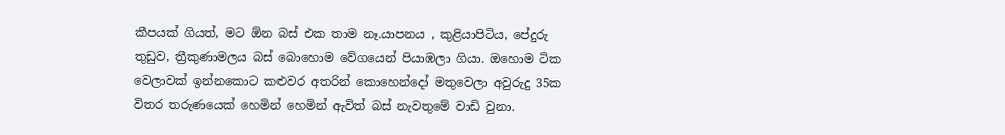කීපයක් ගියත්, මට ඕන බස් එක තාම නෑ.යාපනය , කුළියාපිටිය, පේදුරු තුඩුව, ත්‍රීකුණාමලය බස් බොහොම වේගයෙන් පියාඹලා ගියා. ඔහොම ටික වෙලාවක් ඉන්නකොට කළුවර අතරින් කොහෙන්දෝ මතුවෙලා අවුරුදු 35ක විතර තරුණයෙක් හෙමින් හෙමින් ඇවිත් බස් නැවතුමේ වාඩි වුනා.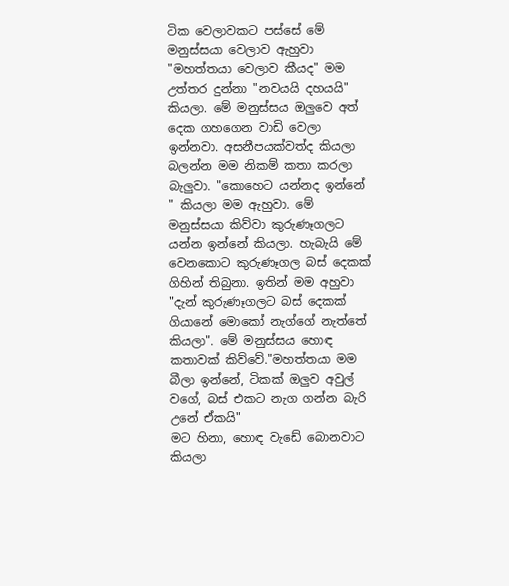ටික වෙලාවකට පස්සේ මේ මනුස්සයා වෙලාව ඇහුවා "මහත්තයා වෙලාව කීයද" මම උත්තර දුන්නා "නවයයි දහයයි" කියලා. මේ මනුස්සය ඔලුවෙ අත් දෙක ගහගෙන වාඩි වෙලා ඉන්නවා. අසනීපයක්වත්ද කියලා බලන්න මම නිකම් කතා කරලා බැලුවා. "කොහෙට යන්නද ඉන්නේ " කියලා මම ඇහුවා. මේ මනුස්සයා කිව්වා කුරුණෑගලට යන්න ඉන්නේ කියලා. හැබැයි මේ වෙනකොට කුරුණෑගල බස් දෙකක් ගිහින් තිබුනා. ඉතින් මම අහුවා "දැන් කුරුණෑගලට බස් දෙකක් ගියානේ මොකෝ නැග්ගේ නැත්තේ කියලා". මේ මනුස්සය හොඳ කතාවක් කිව්වේ."මහත්තයා මම බීලා ඉන්නේ, ටිකක් ඔලුව අවුල් වගේ, බස් එකට නැග ගන්න බැරි උනේ ඒකයි"
මට හිනා, හොඳ වැඩේ බොනවාට කියලා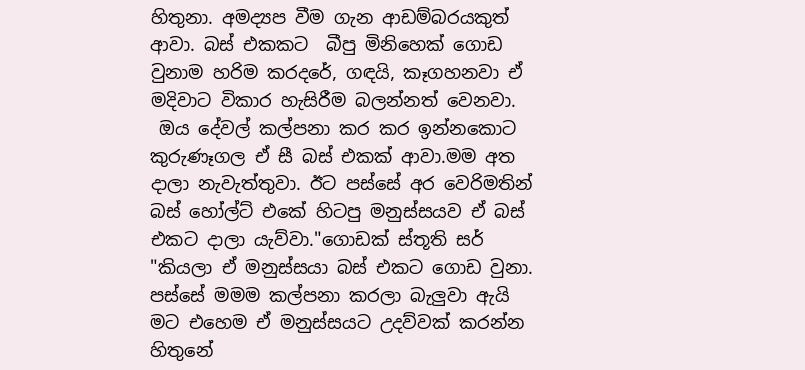හිතුනා. අමද්‍යප වීම ගැන ආඩම්බරයකුත් ආවා. බස් එකකට  බීපු මිනිහෙක් ගොඩ වුනාම හරිම කරදරේ, ගඳයි, කෑගහනවා ඒ මදිවාට විකාර හැසිරීම බලන්නත් වෙනවා.
 ඔය දේවල් කල්පනා කර කර ඉන්නකොට කුරුණෑගල ඒ සී බස් එකක් ආවා.මම අත දාලා නැවැත්තුවා. ඊට පස්සේ අර වෙරිමතින් බස් හෝල්ට් එකේ හිටපු මනුස්සයව ඒ බස් එකට දාලා යැව්වා."ගොඩක් ස්තූති සර් "කියලා ඒ මනුස්සයා බස් එකට ගොඩ වුනා. පස්සේ මමම කල්පනා කරලා බැලුවා ඇයි මට එහෙම ඒ මනුස්සයට උදව්වක් කරන්න හිතුනේ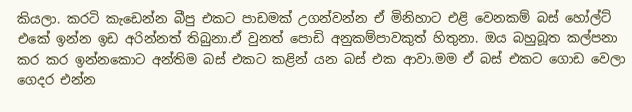කියලා. කරටි කැඩෙන්න බීපු එකට පාඩමක් උගන්වන්න ඒ මිනිහාට එළි වෙනකම් බස් හෝල්ට් එකේ ඉන්න ඉඩ අරින්නත් තිබුනා.ඒ වුනත් පොඩි අනුකම්පාවකුත් හිතුනා. ඔය බහුබූත කල්පනා කර කර ඉන්නකොට අන්තිම බස් එකට කළින් යන බස් එක ආවා.මම ඒ බස් එකට ගොඩ වෙලා ගෙදර එන්න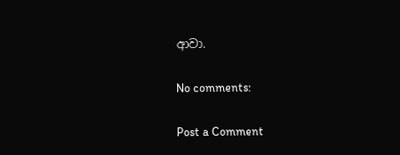ආවා.

No comments:

Post a Comment